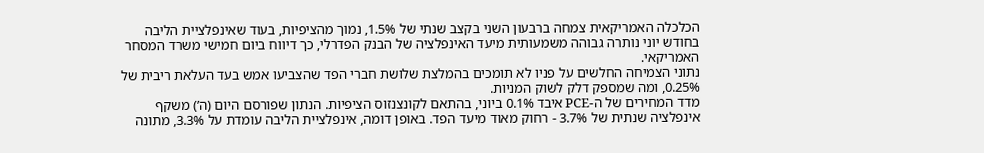הכלכלה האמריקאית צמחה ברבעון השני בקצב שנתי של 1.5%, נמוך מהציפיות, בעוד שאינפלציית הליבה בחודש יוני נותרה גבוהה משמעותית מיעד האינפלציה של הבנק הפדרלי, כך דיווח ביום חמישי משרד המסחר האמריקאי.
נתוני הצמיחה החלשים על פניו לא תומכים בהמלצת שלושת חברי הפד שהצביעו אמש בעד העלאת ריבית של 0.25%, ומה שמספק דלק לשוק המניות.
מדד המחירים של ה-PCE איבד 0.1% ביוני, בהתאם לקונצנזוס הציפיות. הנתון שפורסם היום (ה’) משקף אינפלציה שנתית של 3.7% - רחוק מאוד מיעד הפד. באופן דומה, אינפלציית הליבה עומדת על 3.3%, מתונה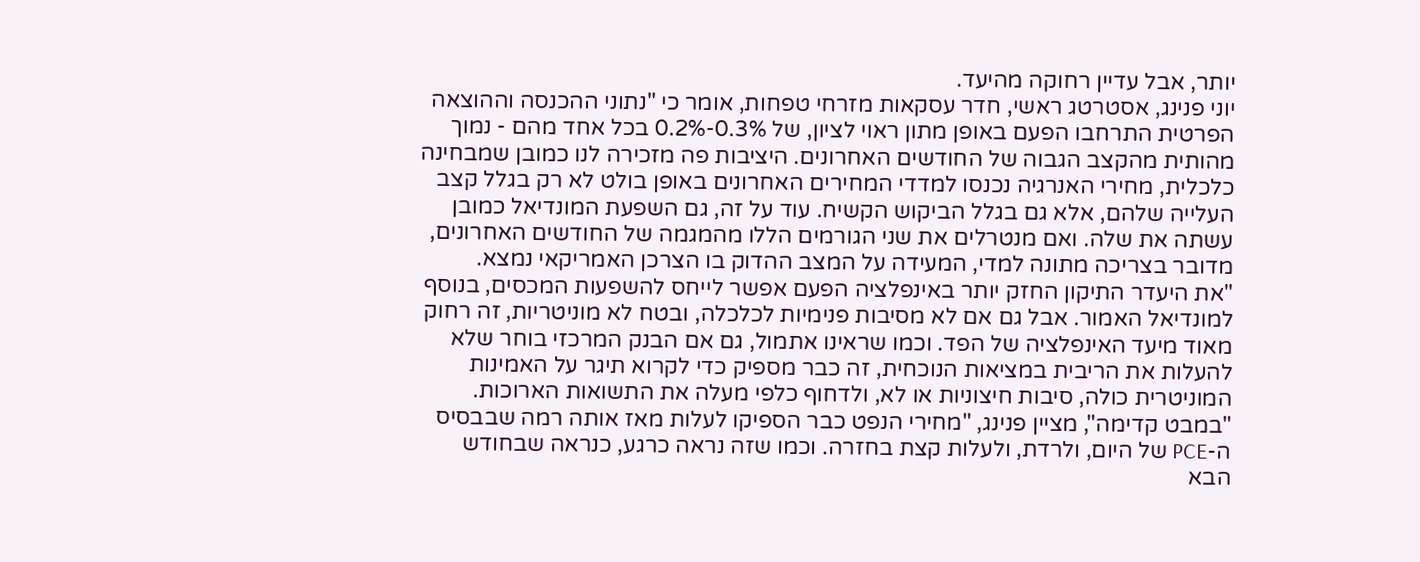יותר, אבל עדיין רחוקה מהיעד.
יוני פנינג, אסטרטג ראשי, חדר עסקאות מזרחי טפחות, אומר כי "נתוני ההכנסה וההוצאה הפרטית התרחבו הפעם באופן מתון ראוי לציון, של 0.3%-0.2% בכל אחד מהם - נמוך מהותית מהקצב הגבוה של החודשים האחרונים. היציבות פה מזכירה לנו כמובן שמבחינה כלכלית, מחירי האנרגיה נכנסו למדדי המחירים האחרונים באופן בולט לא רק בגלל קצב העלייה שלהם, אלא גם בגלל הביקוש הקשיח. עוד על זה, גם השפעת המונדיאל כמובן עשתה את שלה. ואם מנטרלים את שני הגורמים הללו מהמגמה של החודשים האחרונים, מדובר בצריכה מתונה למדי, המעידה על המצב ההדוק בו הצרכן האמריקאי נמצא.
"את היעדר התיקון החזק יותר באינפלציה הפעם אפשר לייחס להשפעות המכסים, בנוסף למונדיאל האמור. אבל גם אם לא מסיבות פנימיות לכלכלה, ובטח לא מוניטריות, זה רחוק מאוד מיעד האינפלציה של הפד. וכמו שראינו אתמול, גם אם הבנק המרכזי בוחר שלא להעלות את הריבית במציאות הנוכחית, זה כבר מספיק כדי לקרוא תיגר על האמינות המוניטרית כולה, סיבות חיצוניות או לא, ולדחוף כלפי מעלה את התשואות הארוכות.
"במבט קדימה", מציין פנינג, "מחירי הנפט כבר הספיקו לעלות מאז אותה רמה שבבסיס ה-PCE של היום, ולרדת, ולעלות קצת בחזרה. וכמו שזה נראה כרגע, כנראה שבחודש הבא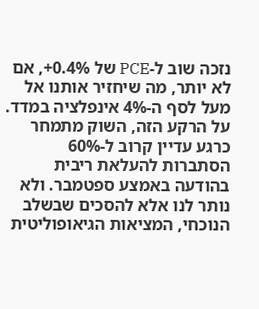נזכה שוב ל-PCE של 0.4%+, אם לא יותר, מה שיחזיר אותנו אל מעל לסף ה-4% אינפלציה במדד. על הרקע הזה, השוק מתמחר כרגע עדיין קרוב ל-60% הסתברות להעלאת ריבית בהודעה באמצע ספטמבר. ולא נותר לנו אלא להסכים שבשלב הנוכחי, המציאות הגיאופוליטית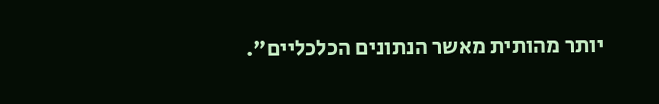יותר מהותית מאשר הנתונים הכלכליים".